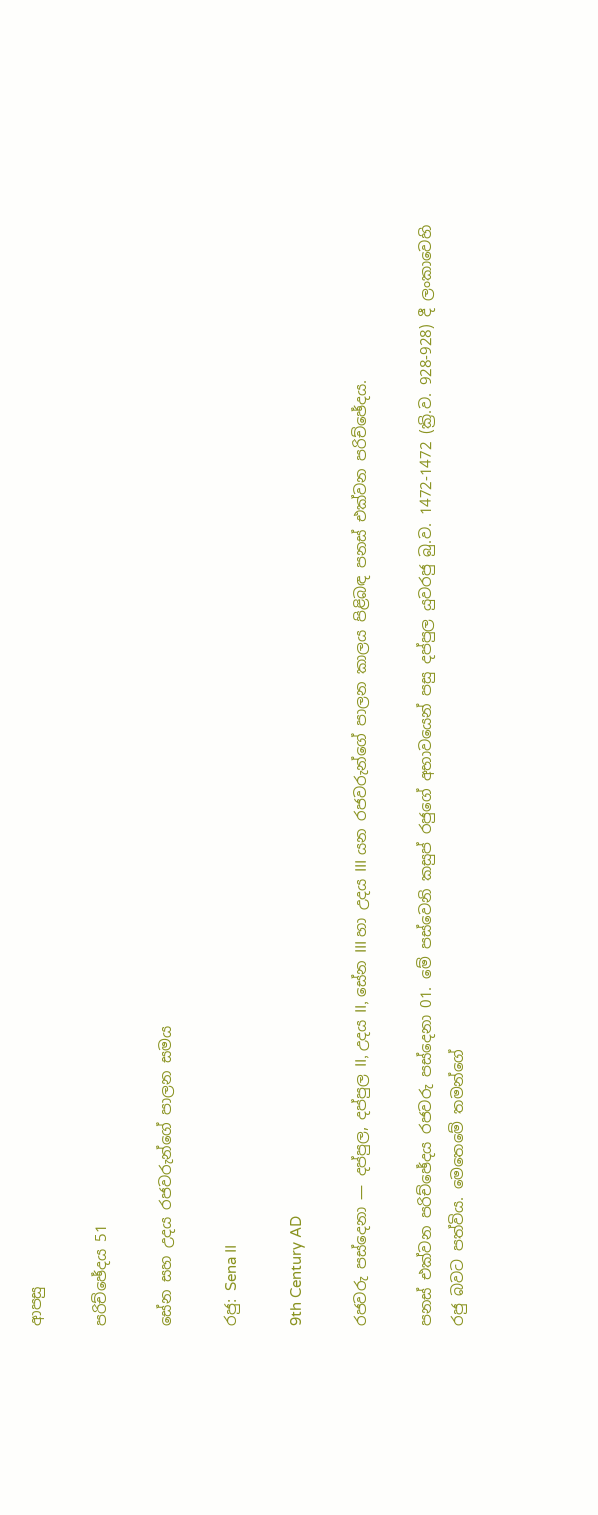ආපසු

පරිච්ඡේදය 51

සේන සහ උදය රජවරුන්ගේ පාලන සමය

රජු: Sena II

9th Century AD

රජවරු පස්දෙනා — දප්පුල, දප්පුල II, උදය II, සේන III හා උදය III යන රජවරුන්ගේ පාලන කාලය පිළිබඳ පනස් එක්වන පරිච්ඡේදය.

පනස් එක්වන පරිච්ඡේදය රජවරු පස්දෙනා 01. මේ පස්වෙනි කසුප් රජුගේ අභාවයෙන් පසු දප්පුල යුවරජු බු.ව. 1472-1472 (ක්‍රි.ව. 928-928) දී ලංකාවෙහි රජු බවට පත්විය. මෙතෙමේ තමන්ගේ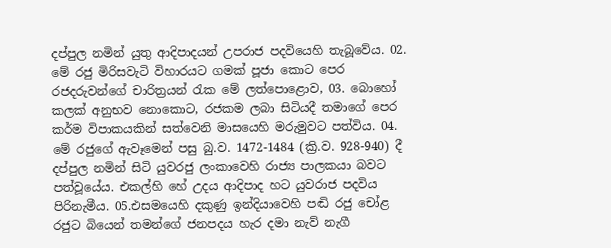දප්පුල නමින් යුතු ආදිපාදයන් උපරාජ පදවියෙහි තැබූවේය. 02. මේ රජු මිරිසවැටි විහාරයට ගමක් පූජා කොට පෙර රජදරුවන්ගේ චාරිත්‍රයන් රැක මේ ලත්පොළොව, 03. බොහෝ කලක් අනුභව නොකොට, රජකම ලබා සිටියදී තමාගේ පෙර කර්ම විපාකයකින් සත්වෙනි මාසයෙහි මරුමුවට පත්විය. 04. මේ රජුගේ ඇවෑමෙන් පසු බු.ව. 1472-1484 (ක්‍රි.ව. 928-940) දී දප්පුල නමින් සිටි යුවරජු ලංකාවෙහි රාජ්‍ය පාලකයා බවට පත්වූයේය. එකල්හි හේ උදය ආදිපාද හට යුවරාජ පදවිය පිරිනැමීය. 05.එසමයෙහි දකුණු ඉන්දියාවෙහි පඬි රජු චෝළ රජුට බියෙන් තමන්ගේ ජනපදය හැර දමා නැව් නැගී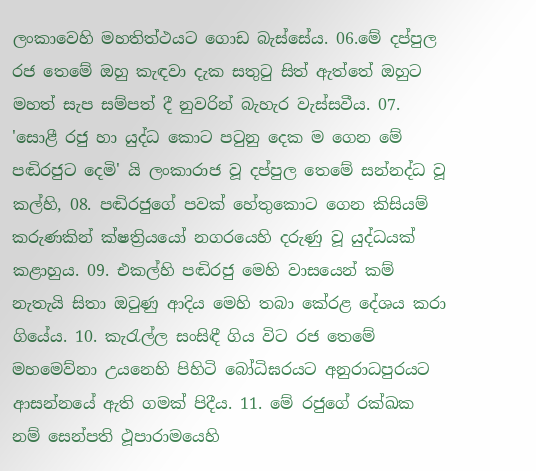ලංකාවෙහි මහතිත්ථයට ගොඩ බැස්සේය. 06.මේ දප්පුල රජ තෙමේ ඔහු කැඳවා දැක සතුටු සිත් ඇත්තේ ඔහුට මහත් සැප සම්පත් දී නුවරින් බැහැර වැස්සවීය. 07. 'සොළී රජු හා යුද්ධ කොට පටුනු දෙක ම ගෙන මේ පඬිරජුට දෙමි' යි ලංකාරාජ වූ දප්පුල තෙමේ සන්නද්ධ වූ කල්හි, 08. පඬිරජුගේ පවක් හේතුකොට ගෙන කිසියම් කරුණකින් ක්ෂත්‍රියයෝ නගරයෙහි දරුණු වූ යුද්ධයක් කළාහුය. 09. එකල්හි පඬිරජු මෙහි වාසයෙන් කම් නැතැයි සිතා ඔටුණු ආදිය මෙහි තබා කේරළ දේශය කරා ගියේය. 10. කැරැල්ල සංසිඳී ගිය විට රජ තෙමේ මහමෙව්නා උයනෙහි පිහිටි බෝධිඝරයට අනුරාධපුරයට ආසන්නයේ ඇති ගමක් පිදීය. 11. මේ රජුගේ රක්ඛක නම් සෙන්පති ථූපාරාමයෙහි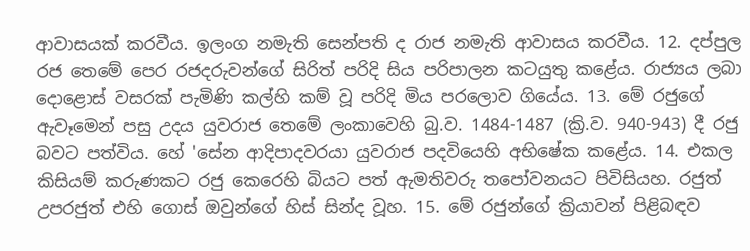ආවාසයක් කරවීය. ඉලංග නමැති සෙන්පති ද රාජ නමැති ආවාසය කරවීය. 12. දප්පුල රජ තෙමේ පෙර රජදරුවන්ගේ සිරිත් පරිදි සිය පරිපාලන කටයුතු කළේය. රාජ්‍යය ලබා දොළොස් වසරක් පැමිණි කල්හි කම් වූ පරිදි මිය පරලොව ගියේය. 13. මේ රජුගේ ඇවෑමෙන් පසු උදය යුවරාජ තෙමේ ලංකාවෙහි බු.ව. 1484-1487 (ක්‍රි.ව. 940-943) දී රජු බවට පත්විය. හේ 'සේන ආදිපාදවරයා යුවරාජ පදවියෙහි අභිෂේක කළේය. 14. එකල කිසියම් කරුණකට රජු කෙරෙහි බියට පත් ඇමතිවරු තපෝවනයට පිවිසියහ. රජුත් උපරජුත් එහි ගොස් ඔවුන්ගේ හිස් සින්ද වූහ. 15. මේ රජුන්ගේ ක්‍රියාවන් පිළිබඳව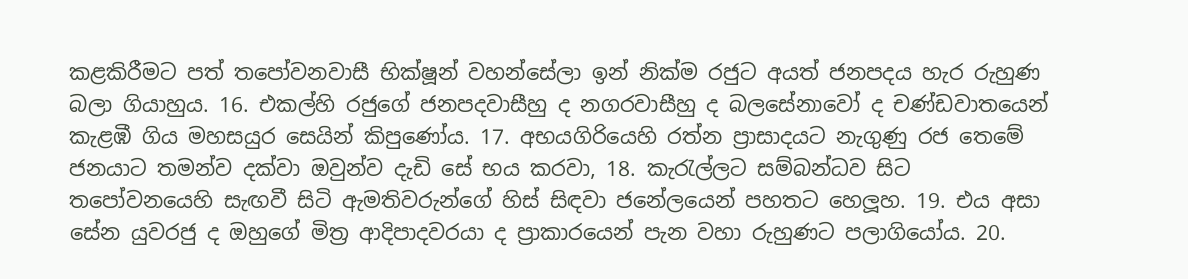කළකිරීමට පත් තපෝවනවාසී භික්ෂූන් වහන්සේලා ඉන් නික්ම රජුට අයත් ජනපදය හැර රුහුණ බලා ගියාහුය. 16. එකල්හි රජුගේ ජනපදවාසීහු ද නගරවාසීහු ද බලසේනාවෝ ද චණ්ඩවාතයෙන් කැළඹී ගිය මහසයුර සෙයින් කිපුණෝය. 17. අභයගිරියෙහි රත්න ප්‍රාසාදයට නැගුණු රජ තෙමේ ජනයාට තමන්ව දක්වා ඔවුන්ව දැඩි සේ භය කරවා, 18. කැරැල්ලට සම්බන්ධව සිට තපෝවනයෙහි සැඟවී සිටි ඇමතිවරුන්ගේ හිස් සිඳවා ජනේලයෙන් පහතට හෙලූහ. 19. එය අසා සේන යුවරජු ද ඔහුගේ මිත්‍ර ආදිපාදවරයා ද ප්‍රාකාරයෙන් පැන වහා රුහුණට පලාගියෝය. 20.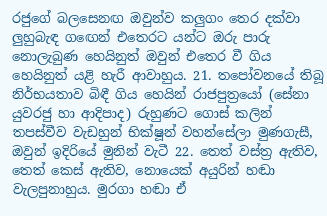රජුගේ බලසෙනඟ ඔවුන්ව කලුගං තෙර දක්වා ලුහුබැඳ ගඟෙන් එතෙරට යන්ට ඔරු පාරු නොලැබුණ හෙයිනුත් ඔවුන් එතෙර වී ගිය හෙයිනුත් යළි හැරී ආවාහුය. 21. තපෝවනයේ තිබූ නිර්භයතාව බිඳී ගිය හෙයින් රාජපුත්‍රයෝ (සේනා යුවරජු හා ආදිපාද) රුහුණට ගොස් කලින් තපස්වීව වැඩහුන් භික්ෂූන් වහන්සේලා මුණගැසී, ඔවුන් ඉදිරියේ මුනින් වැටී 22. තෙත් වස්ත්‍ර ඇතිව, තෙත් කෙස් ඇතිව, නොයෙක් අයුරින් හඬා වැලපුනාහුය. මුරගා හඬා ඒ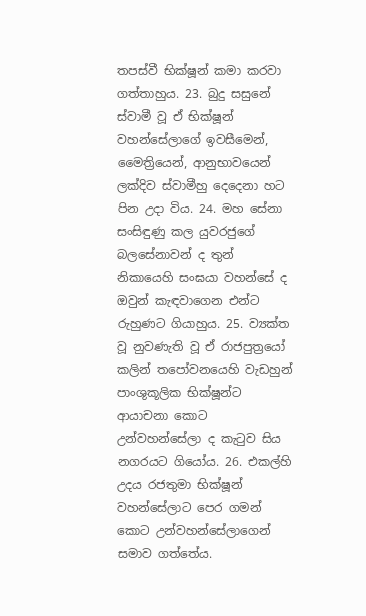තපස්වී භික්ෂූන් කමා කරවා ගත්තාහුය. 23. බුදු සසුනේ ස්වාමී වූ ඒ භික්ෂූන් වහන්සේලාගේ ඉවසීමෙන්, මෛත්‍රියෙන්, ආනුභාවයෙන් ලක්දිව ස්වාමීහු දෙදෙනා හට පින උදා විය. 24. මහ සේනා සංසිඳුණු කල යුවරජුගේ බලසේනාවන් ද තුන් නිකායෙහි සංඝයා වහන්සේ ද ඔවුන් කැඳවාගෙන එන්ට රුහුණට ගියාහුය. 25. ව්‍යක්ත වූ නුවණැති වූ ඒ රාජපුත්‍රයෝ කලින් තපෝවනයෙහි වැඩහුන් පාංශුකූලික භික්ෂූන්ට ආයාචනා කොට උන්වහන්සේලා ද කැටුව සිය නගරයට ගියෝය. 26. එකල්හි උදය රජතුමා භික්ෂූන් වහන්සේලාට පෙර ගමන් කොට උන්වහන්සේලාගෙන් සමාව ගත්තේය.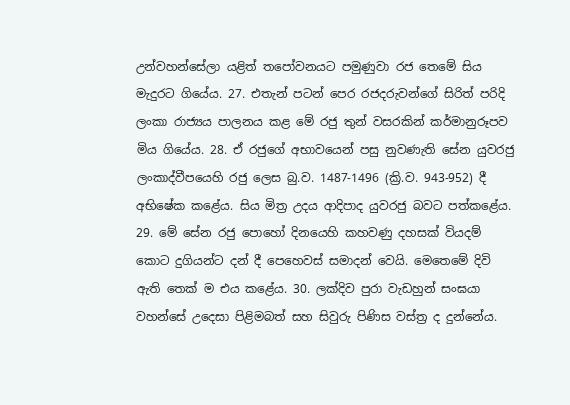උන්වහන්සේලා යළිත් තපෝවනයට පමුණුවා රජ තෙමේ සිය මැදුරට ගියේය. 27. එතැන් පටන් පෙර රජදරුවන්ගේ සිරිත් පරිදි ලංකා රාජ්‍යය පාලනය කළ මේ රජු තුන් වසරකින් කර්මානුරූපව මිය ගියේය. 28. ඒ රජුගේ අභාවයෙන් පසු නුවණැති සේන යුවරජු ලංකාද්වීපයෙහි රජු ලෙස බු.ව. 1487-1496 (ක්‍රි.ව. 943-952) දී අභිෂේක කළේය. සිය මිත්‍ර උදය ආදිපාද යුවරජු බවට පත්කළේය. 29. මේ සේන රජු පොහෝ දිනයෙහි කහවණු දහසක් වියදම් කොට දුගියන්ට දන් දී පෙහෙවස් සමාදන් වෙයි. මෙතෙමේ දිවි ඇති තෙක් ම එය කළේය. 30. ලක්දිව පුරා වැඩහුන් සංඝයා වහන්සේ උදෙසා පිළිමබත් සහ සිවුරු පිණිස වස්ත්‍ර ද දුන්නේය.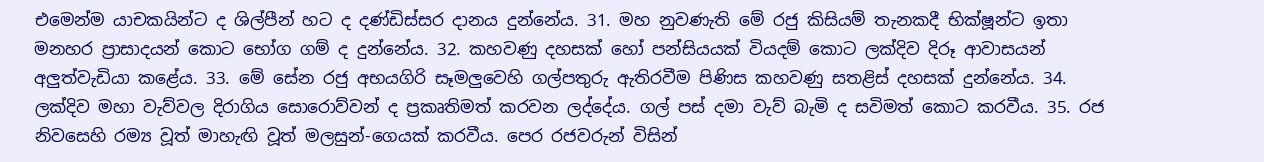එමෙන්ම යාචකයින්ට ද ශිල්පීන් හට ද දණ්ඩිස්සර දානය දුන්නේය. 31. මහ නුවණැති මේ රජු කිසියම් තැනකදී භික්ෂූන්ට ඉතා මනහර ප්‍රාසාදයන් කොට භෝග ගම් ද දුන්නේය. 32. කහවණු දහසක් හෝ පන්සියයක් වියදම් කොට ලක්දිව දිරූ ආවාසයන් අලුත්වැඩියා කළේය. 33. මේ සේන රජු අභයගිරි සෑමලුවෙහි ගල්පතුරු ඇතිරවීම පිණිස කහවණු සතළිස් දහසක් දුන්නේය. 34. ලක්දිව මහා වැව්වල දිරාගිය සොරොව්වන් ද ප්‍රකෘතිමත් කරවන ලද්දේය. ගල් පස් දමා වැව් බැමි ද සවිමත් කොට කරවීය. 35. රජ නිවසෙහි රම්‍ය වූත් මාහැඟි වූත් මලසුන්-ගෙයක් කරවීය. පෙර රජවරුන් විසින්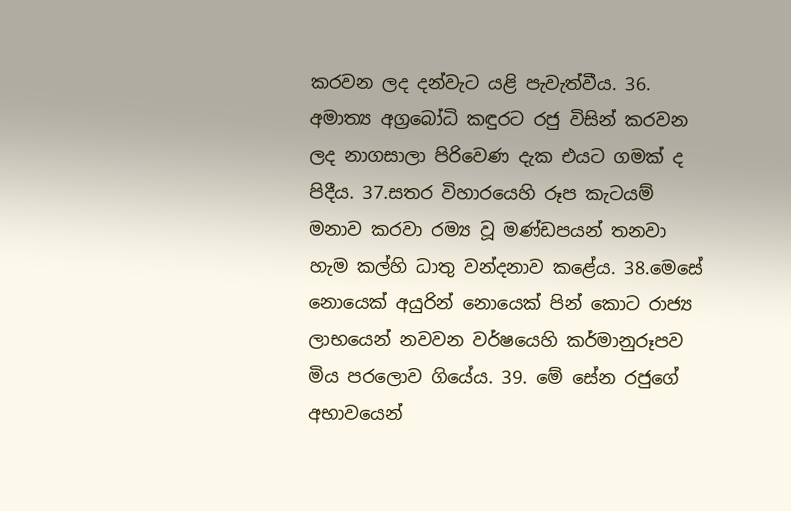කරවන ලද දන්වැට යළි පැවැත්වීය. 36. අමාත්‍ය අග්‍රබෝධි කඳුරට රජු විසින් කරවන ලද නාගසාලා පිරිවෙණ දැක එයට ගමක් ද පිදීය. 37.සතර විහාරයෙහි රූප කැටයම් මනාව කරවා රම්‍ය වූ මණ්ඩපයන් තනවා හැම කල්හි ධාතු වන්දනාව කළේය. 38.මෙසේ නොයෙක් අයුරින් නොයෙක් පින් කොට රාජ්‍ය ලාභයෙන් නවවන වර්ෂයෙහි කර්මානුරූපව මිය පරලොව ගියේය. 39. මේ සේන රජුගේ අභාවයෙන්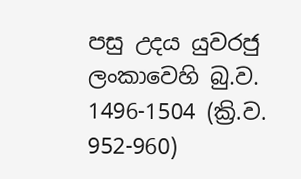පසු උදය යුවරජු ලංකාවෙහි බු.ව. 1496-1504 (ක්‍රි.ව. 952-960)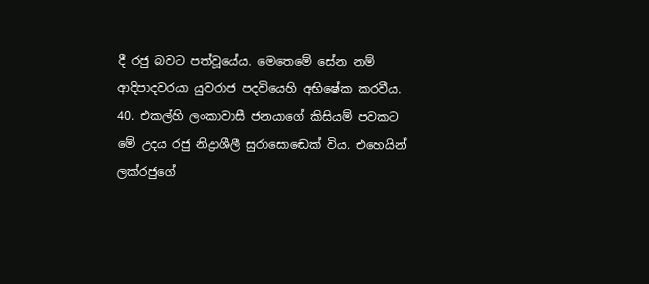දී රජු බවට පත්වූයේය. මෙතෙමේ සේන නම් ආදිපාදවරයා යුවරාජ පදවියෙහි අභිෂේක කරවීය. 40. එකල්හි ලංකාවාසී ජනයාගේ කිසියම් පවකට මේ උදය රජු නිද්‍රාශීලී සුරාසොඬෙක් විය. එහෙයින් ලක්රජුගේ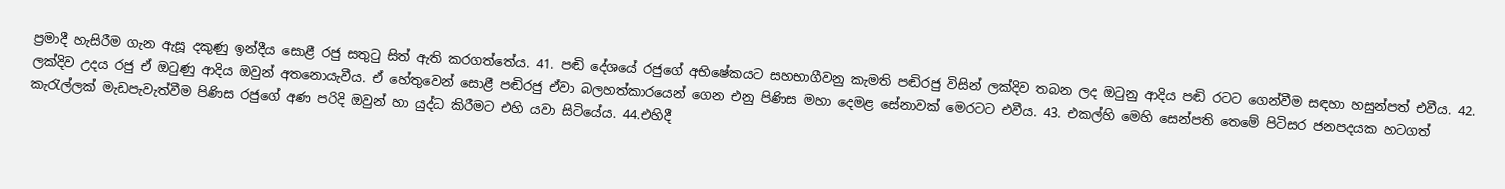ප්‍රමාදී හැසිරීම ගැන ඇසූ දකුණු ඉන්දීය සොළී රජු සතුටු සිත් ඇති කරගත්තේය. 41. පඬි දේශයේ රජුගේ අභිෂේකයට සහභාගීවනු කැමති පඬිරජු විසින් ලක්දිව තබන ලද ඔටුනු ආදිය පඬි රටට ගෙන්වීම සඳහා හසුන්පත් එවීය. 42. ලක්දිව උදය රජු ඒ ඔටුණු ආදිය ඔවුන් අතනොයැවීය. ඒ හේතුවෙන් සොළී පඬිරජු ඒවා බලහත්කාරයෙන් ගෙන එනු පිණිස මහා දෙමළ සේනාවක් මෙරටට එවීය. 43. එකල්හි මෙහි සෙන්පති තෙමේ පිටිසර ජනපදයක හටගත් කැරැල්ලක් මැඩපැවැත්වීම පිණිස රජුගේ අණ පරිදි ඔවුන් හා යුද්ධ කිරීමට එහි යවා සිටියේය. 44.එහිදී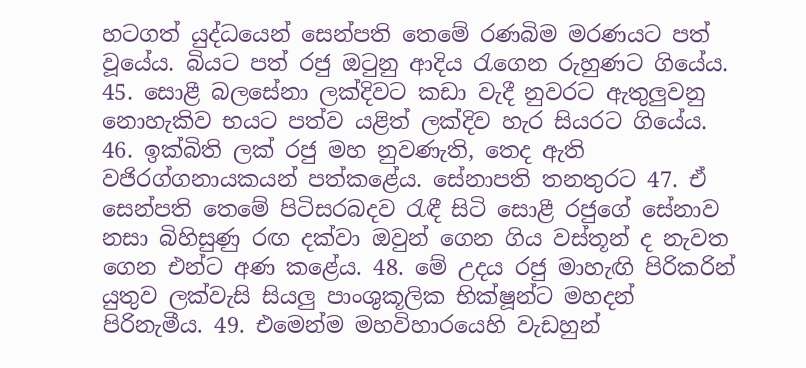හටගත් යුද්ධයෙන් සෙන්පති තෙමේ රණබිම මරණයට පත් වූයේය. බියට පත් රජු ඔටුනු ආදිය රැගෙන රුහුණට ගියේය. 45. සොළී බලසේනා ලක්දිවට කඩා වැදී නුවරට ඇතුලුවනු නොහැකිව භයට පත්ව යළිත් ලක්දිව හැර සියරට ගියේය. 46. ඉක්බිති ලක් රජු මහ නුවණැති, තෙද ඇති වජිරග්ගනායකයන් පත්කළේය. සේනාපති තනතුරට 47. ඒ සෙන්පති තෙමේ පිටිසරබදව රැඳී සිටි සොළී රජුගේ සේනාව නසා බිහිසුණු රඟ දක්වා ඔවුන් ගෙන ගිය වස්තූන් ද නැවත ගෙන එන්ට අණ කළේය. 48. මේ උදය රජු මාහැඟි පිරිකරින් යුතුව ලක්වැසි සියලු පාංශුකූලික භික්ෂූන්ට මහදන් පිරිනැමීය. 49. එමෙන්ම මහවිහාරයෙහි වැඩහුන්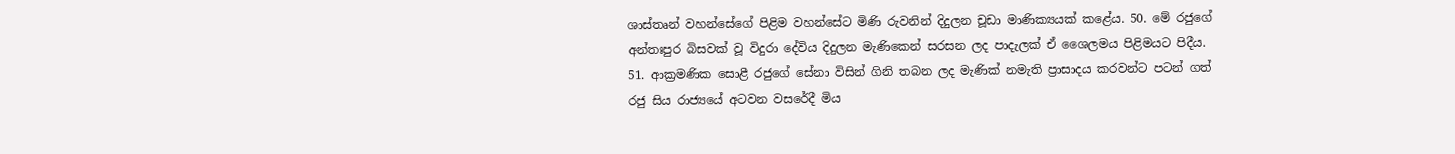ශාස්තෘන් වහන්සේගේ පිළිම වහන්සේට මිණි රුවනින් දිදුලන චූඩා මාණික්‍යයක් කළේය. 50. මේ රජුගේ අන්තඃපුර බිසවක් වූ විදුරා දේවිය දිදුලන මැණිකෙන් සරසන ලද පාදැලක් ඒ ශෛලමය පිළිමයට පිදීය. 51. ආක්‍රමණික සොළී රජුගේ සේනා විසින් ගිනි තබන ලද මැණික් නමැති ප්‍රාසාදය කරවන්ට පටන් ගත් රජු සිය රාජ්‍යයේ අටවන වසරේදී මිය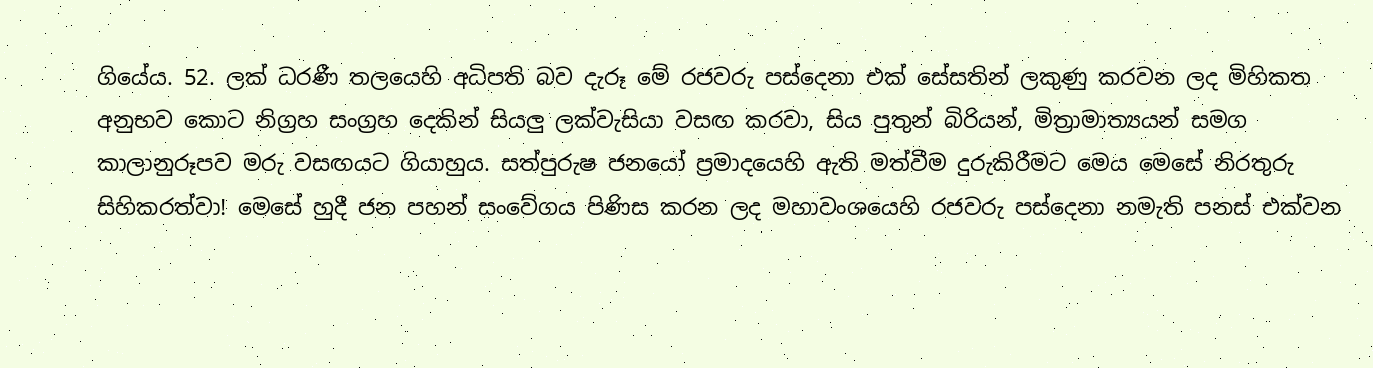ගියේය. 52. ලක් ධරණී තලයෙහි අධිපති බව දැරූ මේ රජවරු පස්දෙනා එක් සේසතින් ලකුණු කරවන ලද මිහිකත අනුභව කොට නිග්‍රහ සංග්‍රහ දෙකින් සියලු ලක්වැසියා වසඟ කරවා, සිය පුතුන් බිරියන්, මිත්‍රාමාත්‍යයන් සමග කාලානුරූපව මරු වසඟයට ගියාහුය. සත්පුරුෂ ජනයෝ ප්‍රමාදයෙහි ඇති මත්වීම දුරුකිරීමට මෙය මෙසේ නිරතුරු සිහිකරත්වා! මෙසේ හුදී ජන පහන් සංවේගය පිණිස කරන ලද මහාවංශයෙහි රජවරු පස්දෙනා නමැති පනස් එක්වන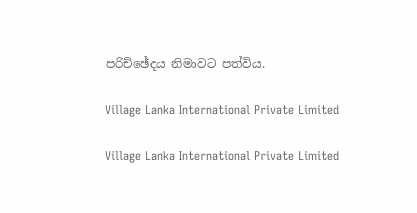පරිච්ඡේදය නිමාවට පත්විය.

Village Lanka International Private Limited

Village Lanka International Private Limited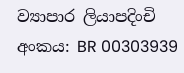ව්‍යාපාර ලියාපදිංචි අංකය: BR 00303939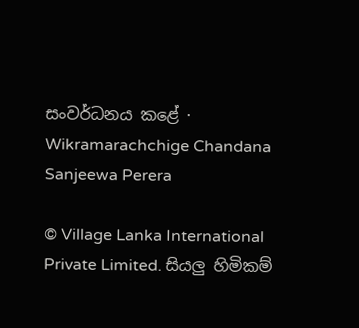සංවර්ධනය කළේ · Wikramarachchige Chandana Sanjeewa Perera

© Village Lanka International Private Limited. සියලු හිමිකම්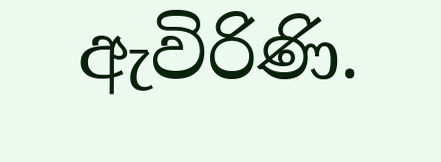ඇවිරිණි.